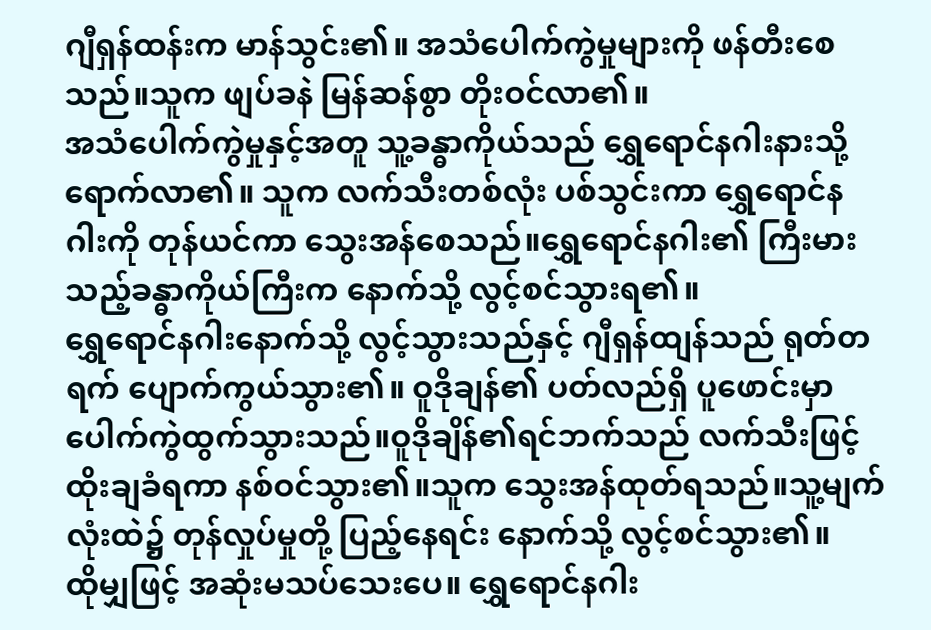ဂျီရှန်ထန်းက မာန်သွင်း၏။ အသံပေါက်ကွဲမှုများကို ဖန်တီးစေသည်။သူက ဖျပ်ခနဲ မြန်ဆန်စွာ တိုးဝင်လာ၏။
အသံပေါက်ကွဲမှုနှင့်အတူ သူ့ခန္ဓာကိုယ်သည် ရွှေရောင်နဂါးနားသို့ ရောက်လာ၏။ သူက လက်သီးတစ်လုံး ပစ်သွင်းကာ ရွှေရောင်နဂါးကို တုန်ယင်ကာ သွေးအန်စေသည်။ရွှေရောင်နဂါး၏ ကြီးမားသည့်ခန္ဓာကိုယ်ကြီးက နောက်သို့ လွင့်စင်သွားရ၏။
ရွှေရောင်နဂါးနောက်သို့ လွင့်သွားသည်နှင့် ဂျီရှန်ထျန်သည် ရုတ်တရက် ပျောက်ကွယ်သွား၏။ ဝူဒိုချန်၏ ပတ်လည်ရှိ ပူဖောင်းမှာ ပေါက်ကွဲထွက်သွားသည်။ဝူဒိုချိန်၏ရင်ဘက်သည် လက်သီးဖြင့် ထိုးချခံရကာ နစ်ဝင်သွား၏။သူက သွေးအန်ထုတ်ရသည်။သူ့မျက်လုံးထဲ၌ တုန်လှုပ်မှုတို့ ပြည့်နေရင်း နောက်သို့ လွင့်စင်သွား၏။
ထိုမျှဖြင့် အဆုံးမသပ်သေးပေ။ ရွှေရောင်နဂါး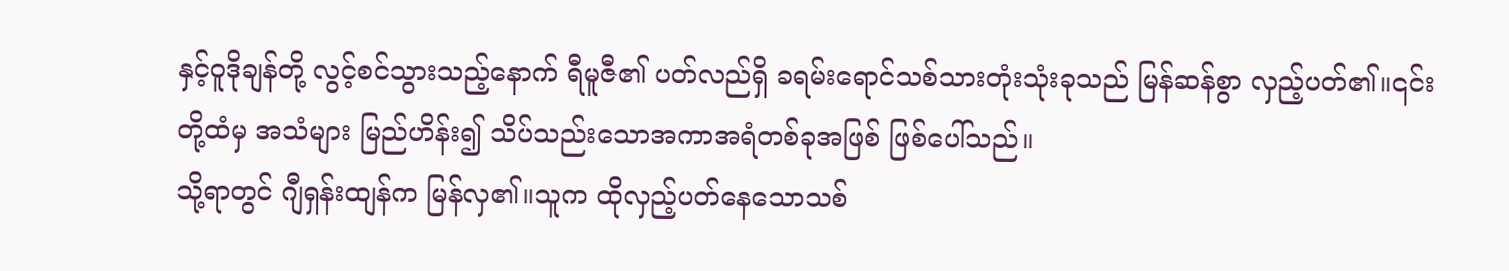နှင့်ဝူဒိုချန်တို့ လွင့်စင်သွားသည့်နောက် ရီမူဇီ၏ ပတ်လည်ရှိ ခရမ်းရောင်သစ်သားတုံးသုံးခုသည် မြန်ဆန်စွာ လှည့်ပတ်၏။၎င်းတို့ထံမှ အသံများ မြည်ဟိန်း၍ သိပ်သည်းသောအကာအရံတစ်ခုအဖြစ် ဖြစ်ပေါ်သည်။
သို့ရာတွင် ဂျီရှန်းထျန်က မြန်လှ၏။သူက ထိုလှည့်ပတ်နေသောသစ်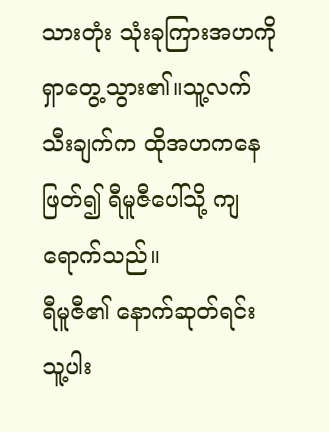သားတုံး သုံးခုကြားအဟကို ရှာတွေ့သွား၏။သူ့လက်သီးချက်က ထိုအဟကနေ ဖြတ်၍ ရီမူဇီပေါ်သို့ ကျရောက်သည်။
ရီမူဇီ၏ နောက်ဆုတ်ရင်း သူ့ပါး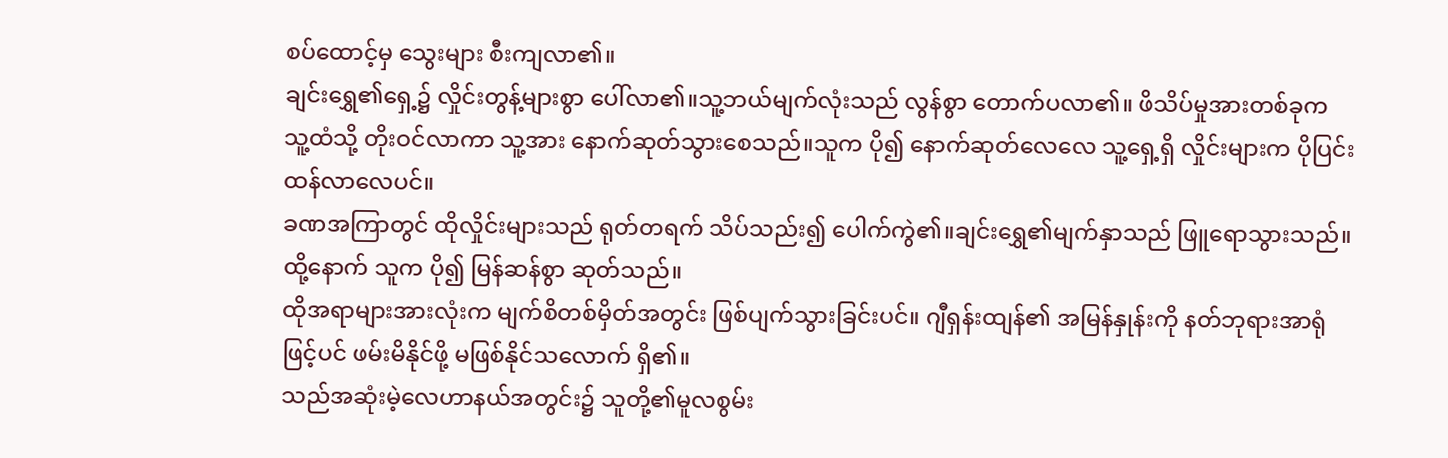စပ်ထောင့်မှ သွေးများ စီးကျလာ၏။
ချင်းရွှေ၏ရှေ့၌ လှိုင်းတွန့်များစွာ ပေါ်လာ၏။သူ့ဘယ်မျက်လုံးသည် လွန်စွာ တောက်ပလာ၏။ ဖိသိပ်မှုအားတစ်ခုက သူ့ထံသို့ တိုးဝင်လာကာ သူ့အား နောက်ဆုတ်သွားစေသည်။သူက ပို၍ နောက်ဆုတ်လေလေ သူ့ရှေ့ရှိ လှိုင်းများက ပိုပြင်းထန်လာလေပင်။
ခဏအကြာတွင် ထိုလှိုင်းများသည် ရုတ်တရက် သိပ်သည်း၍ ပေါက်ကွဲ၏။ချင်းရွှေ၏မျက်နှာသည် ဖြူရောသွားသည်။ထို့နောက် သူက ပို၍ မြန်ဆန်စွာ ဆုတ်သည်။
ထိုအရာများအားလုံးက မျက်စိတစ်မှိတ်အတွင်း ဖြစ်ပျက်သွားခြင်းပင်။ ဂျီရှန်းထျန်၏ အမြန်နှုန်းကို နတ်ဘုရားအာရုံဖြင့်ပင် ဖမ်းမိနိုင်ဖို့ မဖြစ်နိုင်သလောက် ရှိ၏။
သည်အဆုံးမဲ့လေဟာနယ်အတွင်း၌ သူတို့၏မူလစွမ်း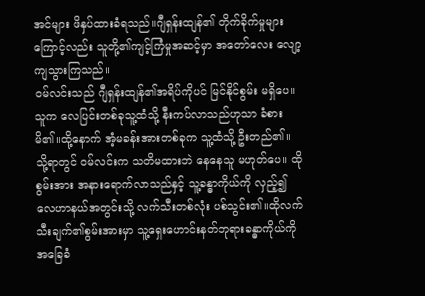အင်များ ဖိနှပ်ထားခံရသည်။ဂျီရှန်းထျန်၏ တိုက်ခိုက်မှုများကြောင့်လည်း သူတို့၏ကျင့်ကြံမှုအဆင့်မှာ အတော်လေး လျော့ကျသွားကြသည်။
ဝမ်လင်းသည် ဂျီရှန်းထျန်၏အရိပ်ကိုပင် မြင်နိုင်စွမ်း မရှိပေ။သူက လေပြင်းတစ်ခုသူ့ထံသို့ နီးကပ်လာသည်ဟုသာ ခံစားမိ၏။ထို့နောက် အံ့မခန်းအားတစ်ခုက သူ့ထံသို့ ဦးတည်၏။
သို့ရာတွင် ဝမ်လင်းက သတိမထားဘဲ နေနေသူ မဟုတ်ပေ။ ထိုစွမ်းအား အနားရောက်လာသည်နှင့် သူ့ခန္ဓာကိုယ်ကို လှည့်၍ လေဟာနယ်အတွင်းသို့ လက်သီးတစ်လုံး ပစ်သွင်း၏။ထိုလက်သီးချက်၏စွမ်းအားမှာ သူ့ရှေးဟောင်းနတ်ဘုရားခန္ဓာကိုယ်ကို အခြေခံ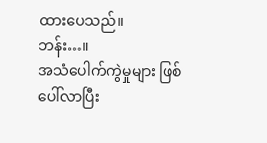ထားပေသည်။
ဘန်း…။
အသံပေါက်ကွဲမှုများ ဖြစ်ပေါ်လာပြီး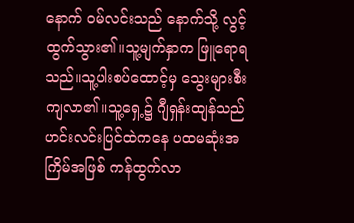နောက် ဝမ်လင်းသည် နောက်သို့ လွင့်ထွက်သွား၏။သူ့မျက်နှာက ဖြူရောရသည်။သူ့ပါးစပ်ထောင့်မှ သွေးများစီးကျလာ၏။သူ့ရှေ့၌ ဂျီရှန်းထျန်သည် ဟင်းလင်းပြင်ထဲကနေ ပထမဆုံးအကြိမ်အဖြစ် ကန်ထွက်လာ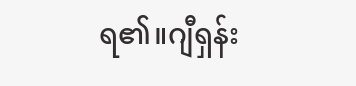ရ၏။ဂျီရှန်း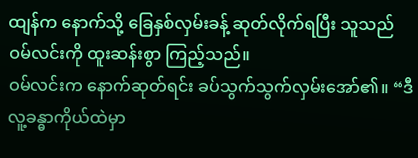ထျန်က နောက်သို့ ခြေနှစ်လှမ်းခန့် ဆုတ်လိုက်ရပြီး သူသည် ဝမ်လင်းကို ထူးဆန်းစွာ ကြည့်သည်။
ဝမ်လင်းက နောက်ဆုတ်ရင်း ခပ်သွက်သွက်လှမ်းအော်၏။ “ဒီလူ့ခန္ဓာကိုယ်ထဲမှာ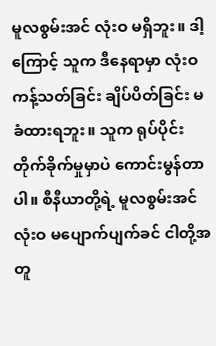မူလစွမ်းအင် လုံးဝ မရှိဘူး။ ဒါ့ကြောင့် သူက ဒီနေရာမှာ လုံးဝ ကန့်သတ်ခြင်း ချိပ်ပိတ်ခြင်း မခံထားရဘူး။ သူက ရုပ်ပိုင်းတိုက်ခိုက်မှုမှာပဲ ကောင်းမွန်တာပါ။ စီနီယာတို့ရဲ့ မူလစွမ်းအင် လုံးဝ မပျောက်ပျက်ခင် ငါတို့အတူ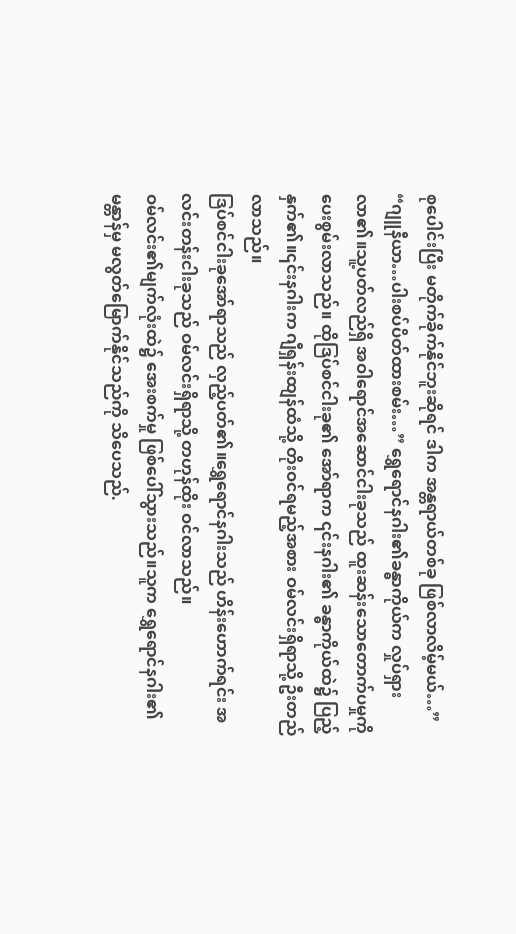စုပေါင်းပြီး မတိုက်ခိုက်နိုင်ဘူးဆိုရင် ဒါက အန္တရာယ်တစ်ခု ဖြစ်လာလိမ့်မယ်…”
“ဂျူနီယာ…ပါးစပ်ပိတ်ထားစမ်း…” ရွှေရောင်နဂါး၏ခန္ဓာကိုယ်က လှုပ်ရှားလာ၏။သူ့ပတ်လည်ရှိ အဝါရောင်အဆောင်ငါးခုသည် ထူးဆန်းသောတောက်ပမှုကို ပေးစွမ်းလာသည်။ ထိုဒြပ်စင်ငါးခု၏ အော်ရာက ၎င်းနဂါး၏ ခန္ဓာကိုယ်ထဲ၌ ပြည့်နှက်၏။၎င်းနဂါးက ဂျီရှန်းထျန်ထံသို့ တိုးဝင်ရမည့်အစား ဝမ်လင်းရှိရာသို့ ဦးတည်လာသည်။
ဒြပ်စင်ငါးခုအော်ရာသည် လှည့်ပတ်၏။ရွှေရောင်နဂါးသည် ဟိန်းဟောက်ရင်း အလင်းတန်းငါးခုသည် ဝမ်လင်းရှိရာသို့ တဟုန်ထိုး ဝင်လာသည်။
ဝမ်လင်း၏မျက်လုံးထဲ၌ အေးစက်မှု ဖြစ်ပေါ်သွားသည်။သူက ရွှေရောင်နဂါး၏မန္တာန်မှ မလွတ်မြောက်နိုင်သည်ကို သိပေသည်.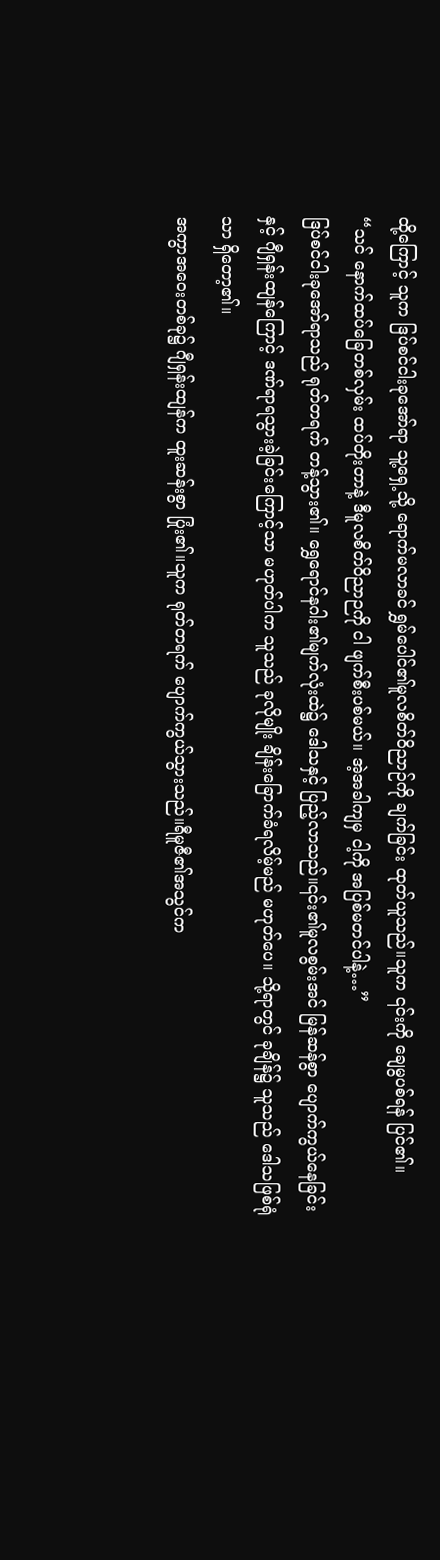ထို့ကြောင့် သူက ဒြပ်စင်ငါးခုအော်ရာ သူ့ရှေ့သို့ ရောက်မလာခင် ရွှမ်ပေါင်၏မူလစိတ်ဝိညာဉ်ကို ချက်ခြင်း ထုတ်ယူသည်။သူက ၎င်းကို ချေမွပစ်ရန် ပြင်၏။
“သင် နောက်ထပ်ခြေတစ်လှမ်း ထပ်တိုးတာနဲ့ ဒီမူလစိတ်ဝိညာဉကို ငါ ဖျက်စီးပစ်မယ်။ အဲ့အခါကျမှ ငါ့ကို အပြစ်မတင်ပါနဲ့…”
ဒြပ်စင်ငါးခုအော်ရာသည် ရုတ်တရက် တန့်သွား၏။ ရွှေရောင်နဂါး၏မျက်လုံးထဲ၌ ဒေါသနှင့် ပြည့်လာသည်။၎င်း၏မူလစွမ်းအင် မြန်ဆန်စွာ ပျောက်ကွယ်နေခြင်းနှင့် ဂျီရှန်းထျန်ကြောင့် ဒဏ်ရာရသွားခဲ့ခြင်းကြောင့်သာ မဟုတ်ပါက သူသည် ခုလိုမျိုး ချိန်းခြောက်ခံရလိမ့်မည် မဟုတ်ပေ။ သို့ရာတွင် ခုချိန်၌ သူသည် ဒေါသဖြစ်ရုံသာ ရှိတော့၏။
အကွာအဝေးတစ်ခု၌ ဂျီရှန်းထျန်က ထူးဆန်းစွာ ပြုံး၏။သူက ရုတ်တရက် ပျောက်ကွယ်သွားသည်။ရီမူဇီ၏အသွင်က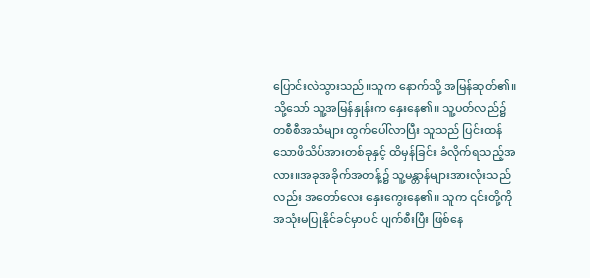ပြောင်းလဲသွားသည်။သူက နောက်သို့ အမြန်ဆုတ်၏။ သို့သော် သူ့အမြန်နှုန်းက နှေးနေ၏။ သူ့ပတ်လည်၌ တစီစီအသံများ ထွက်ပေါ်လာပြီး သူသည် ပြင်းထန်သောဖိသိပ်အားတစ်ခုနှင့် ထိမှန်ခြင်း ခံလိုက်ရသည့်အလား။အခုအခိုက်အတန့်၌ သူ့မန္တာန်များအားလုံးသည်လည်း အတော်လေး နှေးကွေးနေ၏။ သူက ၎င်းတို့ကို အသုံးမပြုနိုင်ခင်မှာပင် ပျက်စီးပြီး ဖြစ်နေ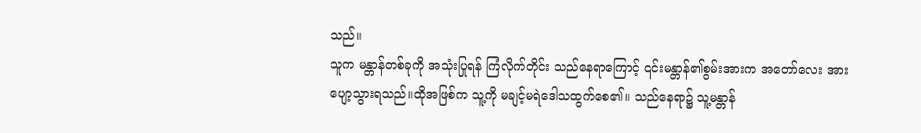သည်။
သူက မန္တာန်တစ်ခုကို အသုံးပြုရန် ကြံလိုက်တိုင်း သည်နေရာကြောင့် ၎င်းမန္တာန်၏စွမ်းအားက အတော်လေး အားပျော့သွားရသည်။ထိုအဖြစ်က သူ့ကို မချင့်မရဲဒေါသထွက်စေ၏။ သည်နေရာ၌ သူ့မန္တာန်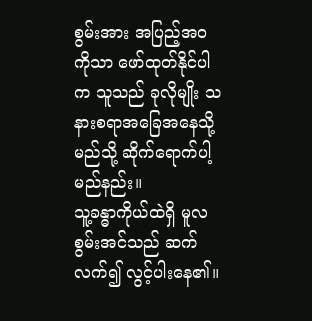စွမ်းအား အပြည့်အဝကိုသာ ဖော်ထုတ်နိုင်ပါက သူသည် ခုလိုမျိုး သနားစရာအခြေအနေသို့ မည်သို့ ဆိုက်ရောက်ပါ့မည်နည်း။
သူ့ခန္ဓာကိုယ်ထဲရှိ မူလစွမ်းအင်သည် ဆက်လက်၍ လွင့်ပါးနေ၏။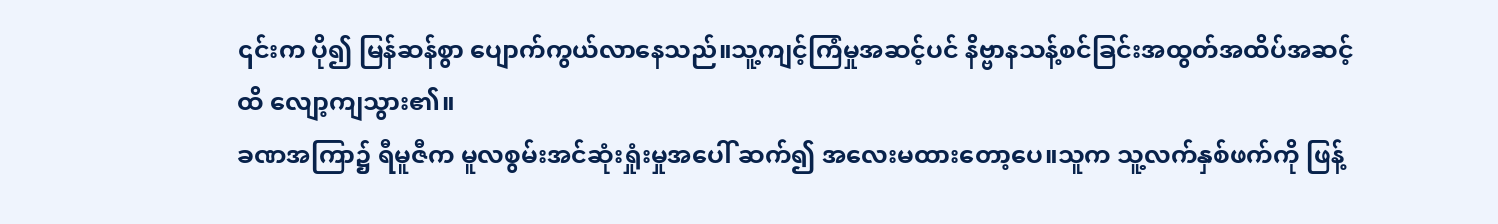၎င်းက ပို၍ မြန်ဆန်စွာ ပျောက်ကွယ်လာနေသည်။သူ့ကျင့်ကြံမှုအဆင့်ပင် နိဗ္ဗာနသန့်စင်ခြင်းအထွတ်အထိပ်အဆင့်ထိ လျော့ကျသွား၏။
ခဏအကြာ၌ ရီမူဇီက မူလစွမ်းအင်ဆုံးရှုံးမှုအပေါ် ဆက်၍ အလေးမထားတော့ပေ။သူက သူ့လက်နှစ်ဖက်ကို ဖြန့်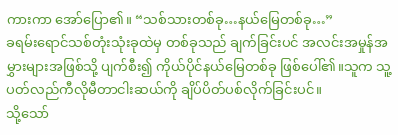ကားကာ အော်ပြော၏။ “သစ်သားတစ်ခု…နယ်မြေတစ်ခု…”
ခရမ်းရောင်သစ်တုံးသုံးခုထဲမှ တစ်ခုသည် ချက်ခြင်းပင် အလင်းအမှုန်အမွှားများအဖြစ်သို့ ပျက်စီး၍ ကိုယ်ပိုင်နယ်မြေတစ်ခု ဖြစ်ပေါ်၏။သူက သူ့ပတ်လည်ကီလိုမီတာငါးဆယ်ကို ချိပ်ပိတ်ပစ်လိုက်ခြင်းပင်။
သို့သော်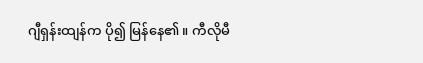ဂျီရှန်းထျန်က ပို၍ မြန်နေ၏။ ကီလိုမီ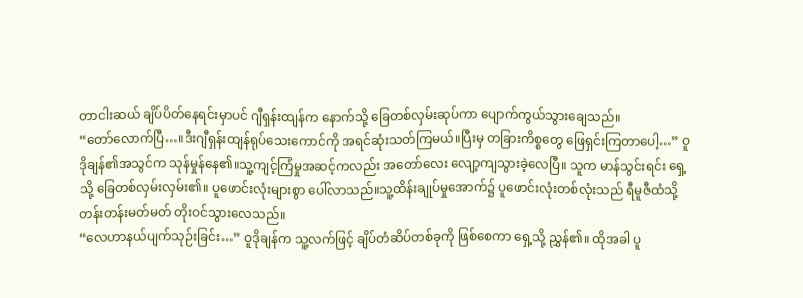တာငါးဆယ် ချိပ်ပိတ်နေရင်းမှာပင် ဂျီရှန်းထျန်က နောက်သို့ ခြေတစ်လှမ်းဆုပ်ကာ ပျောက်ကွယ်သွားချေသည်။
“တော်လောက်ပြီ…။ဒီးဂျီရှန်းထျန်ရုပ်သေးကောင်ကို အရင်ဆုံးသတ်ကြမယ်။ပြီးမှ တခြားကိစ္စတွေ ဖြေရှင်းကြတာပေါ့…” ဝူဒိုချန်၏အသွင်က သုန်မှုန်နေ၏။သူ့ကျင့်ကြံမှုအဆင့်ကလည်း အတော်လေး လျော့ကျသွားခဲ့လေပြီ။ သူက မာန်သွင်းရင်း ရှေ့သို့ ခြေတစ်လှမ်းလှမ်း၏။ ပူဖောင်းလုံးများစွာ ပေါ်လာသည်။သူ့ထိန်းချုပ်မှုအောက်၌ ပူဖောင်းလုံးတစ်လုံးသည် ရီမူဇီထံသို့ တန်းတန်းမတ်မတ် တိုးဝင်သွားလေသည်။
“လေဟာနယ်ပျက်သုဉ်းခြင်း…” ဝူဒိုချန်က သူ့လက်ဖြင့် ချိပ်တံဆိပ်တစ်ခုကို ဖြစ်စေကာ ရှေ့သို့ ညွှန်၏။ ထိုအခါ ပူ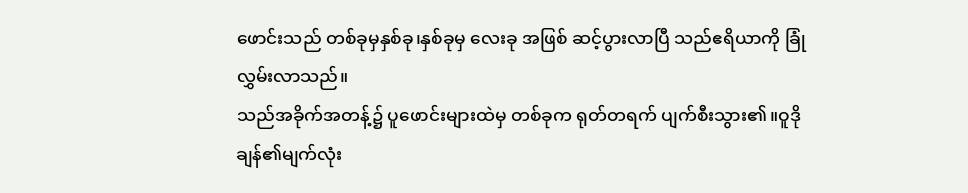ဖောင်းသည် တစ်ခုမှနှစ်ခု၊နှစ်ခုမှ လေးခု အဖြစ် ဆင့်ပွားလာပြီ သည်ဧရိယာကို ခြုံလွှမ်းလာသည်။
သည်အခိုက်အတန့်၌ ပူဖောင်းများထဲမှ တစ်ခုက ရုတ်တရက် ပျက်စီးသွား၏။ဝူဒိုချန်၏မျက်လုံး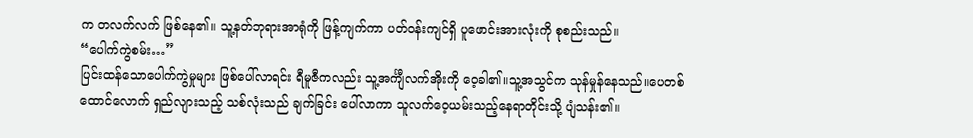က တလက်လက် ဖြစ်နေ၏။ သူ့နတ်ဘုရားအာရုံကို ဖြန့်ကျက်ကာ ပတ်ဝန်းကျင်ရှိ ပူဖောင်းအားလုံးကို စုစည်းသည်။
“ပေါက်ကွဲစမ်း…”
ပြင်းထန်သောပေါက်ကွဲမှုများ ဖြစ်ပေါ်လာရင်း ရီမူဇီကလည်း သူ့အင်္ကျီလက်အိုးကို ဝေ့ခါ၏။သူ့အသွင်က သုန်မှုန်နေသည်။ပေတစ်ထောင်လောက် ရှည်လျားသည့် သစ်လုံးသည် ချက်ခြင်း ပေါ်လာကာ သူလက်ဝေ့ယမ်းသည့်နေရာတိုင်းသို့ ပျံသန်း၏။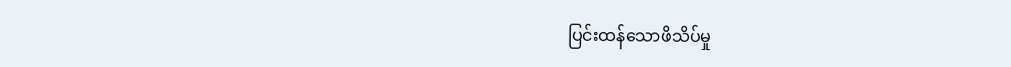ပြင်းထန်သောဖိသိပ်မှု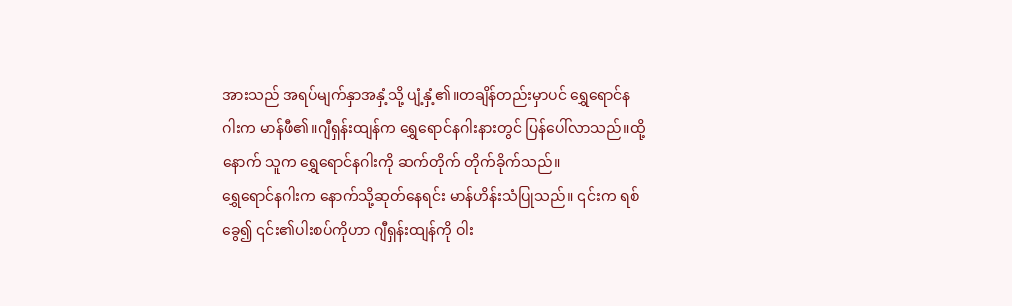အားသည် အရပ်မျက်နှာအနှံ့သို့ ပျံ့နှံ့၏။တချိန်တည်းမှာပင် ရွှေရောင်နဂါးက မာန်ဖီ၏။ဂျီရှန်းထျန်က ရွှေရောင်နဂါးနားတွင် ပြန်ပေါ်လာသည်။ထို့နောက် သူက ရွှေရောင်နဂါးကို ဆက်တိုက် တိုက်ခိုက်သည်။
ရွှေရောင်နဂါးက နောက်သို့ဆုတ်နေရင်း မာန်ဟိန်းသံပြုသည်။ ၎င်းက ရစ်ခွေ၍ ၎င်း၏ပါးစပ်ကိုဟာ ဂျီရှန်းထျန်ကို ဝါး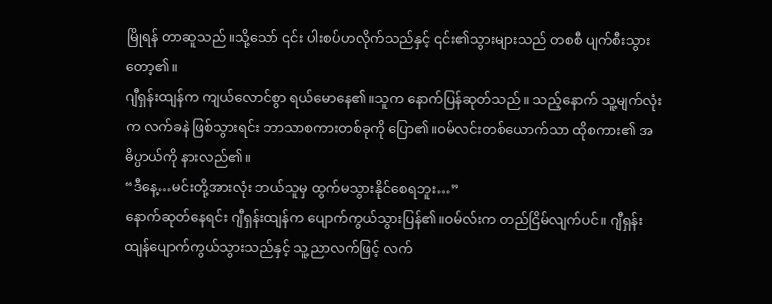မြိုရန် တာဆူသည်။သို့သော် ၎င်း ပါးစပ်ဟလိုက်သည်နှင့် ၎င်း၏သွားများသည် တစစီ ပျက်စီးသွားတော့၏။
ဂျီရှန်းထျန်က ကျယ်လောင်စွာ ရယ်မောနေ၏။သူက နောက်ပြန်ဆုတ်သည်။ သည့်နောက် သူ့မျက်လုံးက လက်ခနဲ ဖြစ်သွားရင်း ဘာသာစကားတစ်ခုကို ပြော၏။ဝမ်လင်းတစ်ယောက်သာ ထိုစကား၏ အဓိပ္ပာယ်ကို နားလည်၏။
“ဒီနေ့…မင်းတို့အားလုံး ဘယ်သူမှ ထွက်မသွားနိုင်စေရဘူး…”
နောက်ဆုတ်နေရင်း ဂျီရှန်းထျန်က ပျောက်ကွယ်သွားပြန်၏။ဝမ်လ်းက တည်ငြိမ်လျက်ပင်။ ဂျီရှန်းထျန်ပျောက်ကွယ်သွားသည်နှင့် သူ့ညာလက်ဖြင့် လက်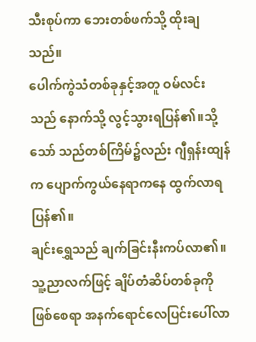သီးစုပ်ကာ ဘေးတစ်ဖက်သို့ ထိုးချသည်။
ပေါက်ကွဲသံတစ်ခုနှင့်အတူ ဝမ်လင်းသည် နောက်သို့ လွင့်သွားရပြန်၏။သို့သော် သည်တစ်ကြိမ်၌လည်း ဂျီရှန်းထျန်က ပျောက်ကွယ်နေရာကနေ ထွက်လာရပြန်၏။
ချင်းရွှေသည် ချက်ခြင်းနီးကပ်လာ၏။သူ့ညာလက်ဖြင့် ချိပ်တံဆိပ်တစ်ခုကို ဖြစ်စေရာ အနက်ရောင်လေပြင်းပေါ်လာ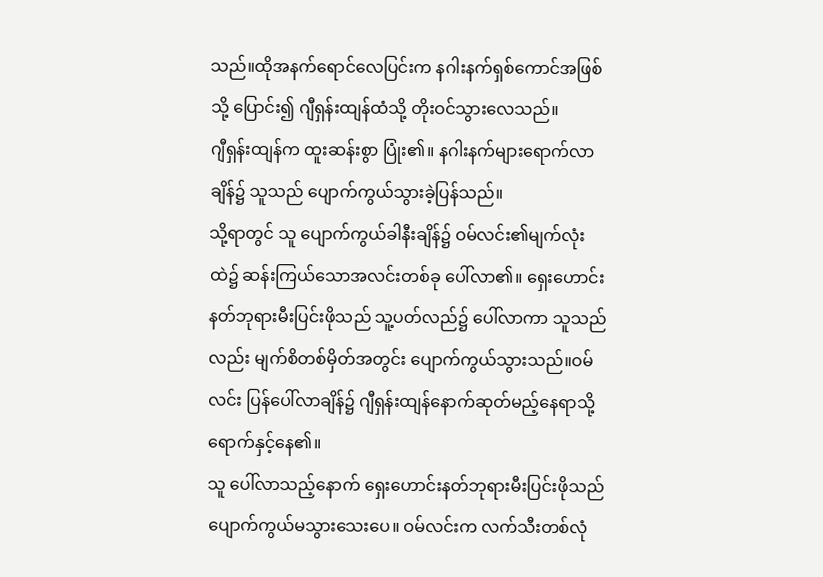သည်။ထိုအနက်ရောင်လေပြင်းက နဂါးနက်ရှစ်ကောင်အဖြစ်သို့ ပြောင်း၍ ဂျီရှန်းထျန်ထံသို့ တိုးဝင်သွားလေသည်။
ဂျီရှန်းထျန်က ထူးဆန်းစွာ ပြုံး၏။ နဂါးနက်များရောက်လာချိန်၌ သူသည် ပျောက်ကွယ်သွားခဲ့ပြန်သည်။
သို့ရာတွင် သူ ပျောက်ကွယ်ခါနီးချိန်၌ ဝမ်လင်း၏မျက်လုံးထဲ၌ ဆန်းကြယ်သောအလင်းတစ်ခု ပေါ်လာ၏။ ရှေးဟောင်းနတ်ဘုရားမီးပြင်းဖိုသည် သူ့ပတ်လည်၌ ပေါ်လာကာ သူသည်လည်း မျက်စိတစ်မှိတ်အတွင်း ပျောက်ကွယ်သွားသည်။ဝမ်လင်း ပြန်ပေါ်လာချိန်၌ ဂျီရှန်းထျန်နောက်ဆုတ်မည့်နေရာသို့ ရောက်နှင့်နေ၏။
သူ ပေါ်လာသည့်နောက် ရှေးဟောင်းနတ်ဘုရားမီးပြင်းဖိုသည် ပျောက်ကွယ်မသွားသေးပေ။ ဝမ်လင်းက လက်သီးတစ်လုံ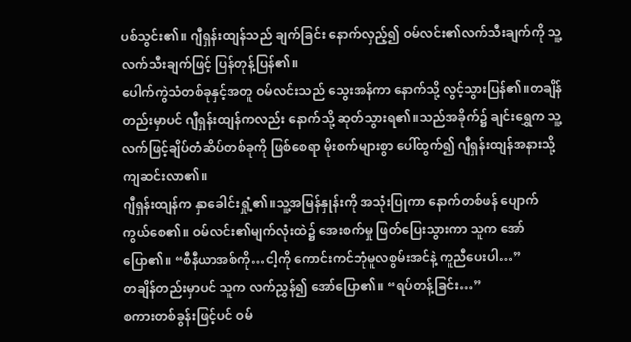ပစ်သွင်း၏။ ဂျီရှန်းထျန်သည် ချက်ခြင်း နောက်လှည့်၍ ဝမ်လင်း၏လက်သီးချက်ကို သူ့လက်သီးချက်ဖြင့် ပြန်တုန့်ပြန်၏။
ပေါက်ကွဲသံတစ်ခုနှင့်အတူ ဝမ်လင်းသည် သွေးအန်ကာ နောက်သို့ လွင့်သွားပြန်၏။တချိန်တည်းမှာပင် ဂျီရှန်းထျန်ကလည်း နောက်သို့ ဆုတ်သွားရ၏။သည်အခိုက်၌ ချင်းရွှေက သူ့လက်ဖြင့်ချိပ်တံဆိပ်တစ်ခုကို ဖြစ်စေရာ မိုးစက်များစွာ ပေါ်ထွက်၍ ဂျီရှန်းထျန်အနားသို့ ကျဆင်းလာ၏။
ဂျီရှန်းထျန်က နှာခေါင်းရှုံ့၏။သူ့အမြန်နှုန်းကို အသုံးပြုကာ နောက်တစ်ဖန် ပျောက်ကွယ်စေ၏။ ဝမ်လင်း၏မျက်လုံးထဲ၌ အေးစက်မှု ဖြတ်ပြေးသွားကာ သူက အော်ပြော၏။ “စီနီယာအစ်ကို…ငါ့ကို ကောင်းကင်ဘုံမူလစွမ်းအင်နဲ့ ကူညီပေးပါ…”
တချိန်တည်းမှာပင် သူက လက်ညွှန်၍ အော်ပြော၏။ “ရပ်တန့်ခြင်း…”
စကားတစ်ခွန်းဖြင့်ပင် ဝမ်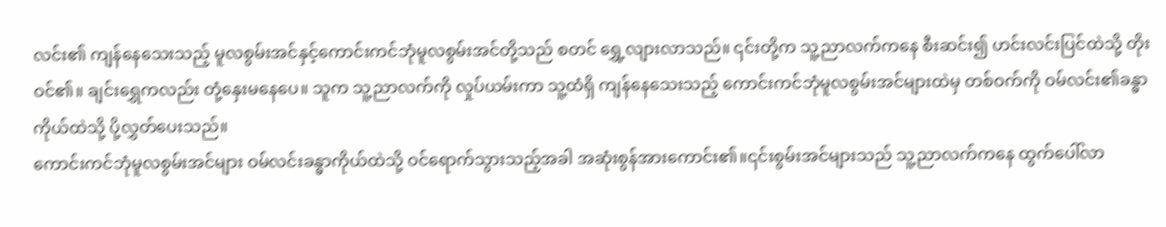လင်း၏ ကျန်နေသေးသည့် မူလစွမ်းအင်နှင့်ကောင်းကင်ဘုံမူလစွမ်းအင်တို့သည် စတင် ရွှေ့လျားလာသည်။ ၎င်းတို့က သူ့ညာလက်ကနေ စီးဆင်း၍ ဟင်းလင်းပြင်ထဲသို့ တိုးဝင်၏။ ချင်းရွှေကလည်း တုံ့နှေးမနေပေ။ သူက သူ့ညာလက်ကို လှုပ်ယမ်းကာ သူ့ထံရှိ ကျန်နေသေးသည့် ကောင်းကင်ဘုံမူလစွမ်းအင်များထဲမှ တစ်ဝက်ကို ဝမ်လင်း၏ခန္ဓာကိုယ်ထဲသို့ ပို့လွှတ်ပေးသည်။
ကောင်းကင်ဘုံမူလစွမ်းအင်များ ဝမ်လင်းခန္ဓာကိုယ်ထဲသို့ ဝင်ရောက်သွားသည့်အခါ အဆုံးစွန်အားကောင်း၏။၎င်းစွမ်းအင်များသည် သူ့ညာလက်ကနေ ထွက်ပေါ်လာ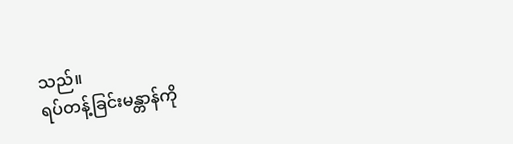သည်။
ရပ်တန့်ခြင်းမန္တာန်ကို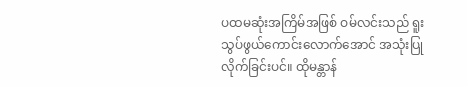ပထမဆုံးအကြိမ်အဖြစ် ဝမ်လင်းသည် ရူးသွပ်ဖွယ်ကောင်းလောက်အောင် အသုံးပြုလိုက်ခြင်းပင်။ ထိုမန္တာန်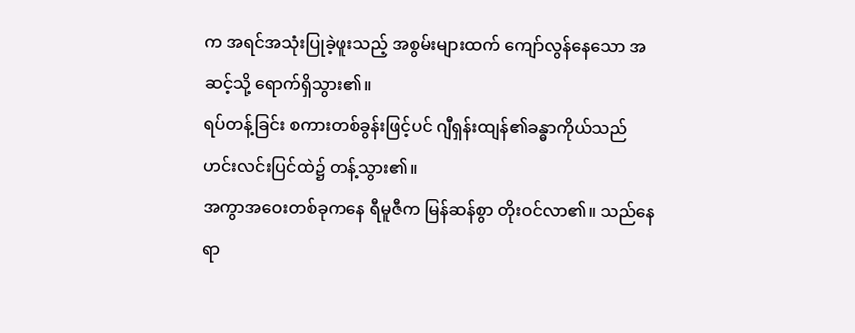က အရင်အသုံးပြုခဲ့ဖူးသည့် အစွမ်းများထက် ကျော်လွန်နေသော အဆင့်သို့ ရောက်ရှိသွား၏။
ရပ်တန့်ခြင်း စကားတစ်ခွန်းဖြင့်ပင် ဂျီရှန်းထျန်၏ခန္ဓာကိုယ်သည် ဟင်းလင်းပြင်ထဲ၌ တန့်သွား၏။
အကွာအဝေးတစ်ခုကနေ ရီမူဇီက မြန်ဆန်စွာ တိုးဝင်လာ၏။ သည်နေရာ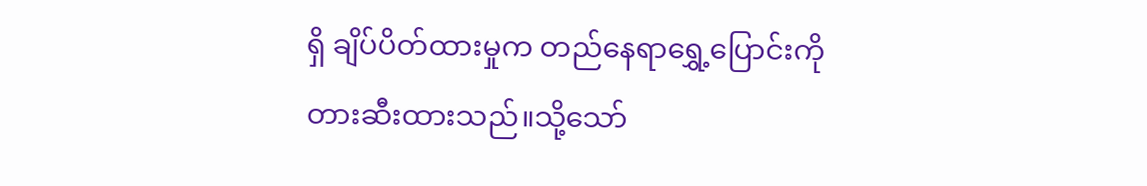ရှိ ချိပ်ပိတ်ထားမှုက တည်နေရာရွှေ့ပြောင်းကို တားဆီးထားသည်။သို့သော်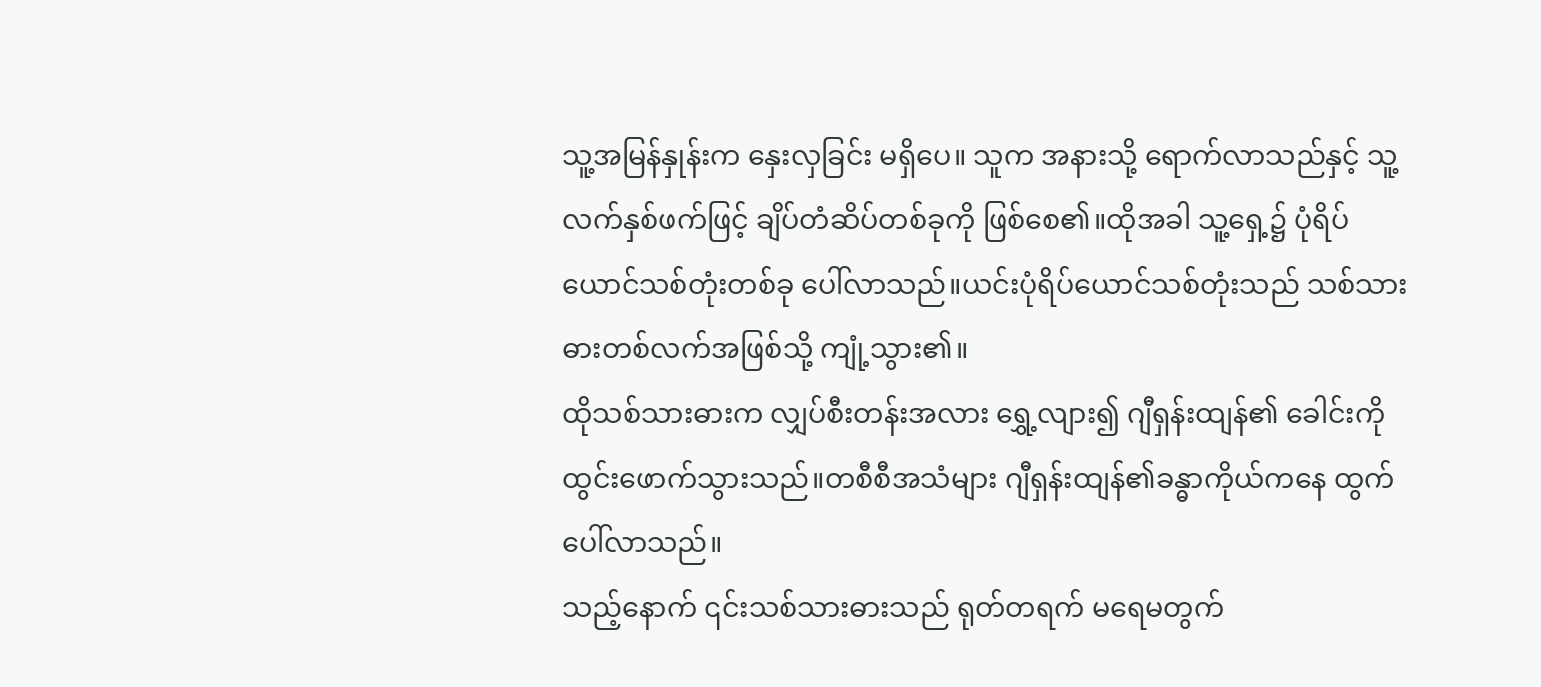သူ့အမြန်နှုန်းက နှေးလှခြင်း မရှိပေ။ သူက အနားသို့ ရောက်လာသည်နှင့် သူ့လက်နှစ်ဖက်ဖြင့် ချိပ်တံဆိပ်တစ်ခုကို ဖြစ်စေ၏။ထိုအခါ သူ့ရှေ့၌ ပုံရိပ်ယောင်သစ်တုံးတစ်ခု ပေါ်လာသည်။ယင်းပုံရိပ်ယောင်သစ်တုံးသည် သစ်သားဓားတစ်လက်အဖြစ်သို့ ကျုံ့သွား၏။
ထိုသစ်သားဓားက လျှပ်စီးတန်းအလား ရွှေ့လျား၍ ဂျီရှန်းထျန်၏ ခေါင်းကို ထွင်းဖောက်သွားသည်။တစီစီအသံများ ဂျီရှန်းထျန်၏ခန္ဓာကိုယ်ကနေ ထွက်ပေါ်လာသည်။
သည့်နောက် ၎င်းသစ်သားဓားသည် ရုတ်တရက် မရေမတွက်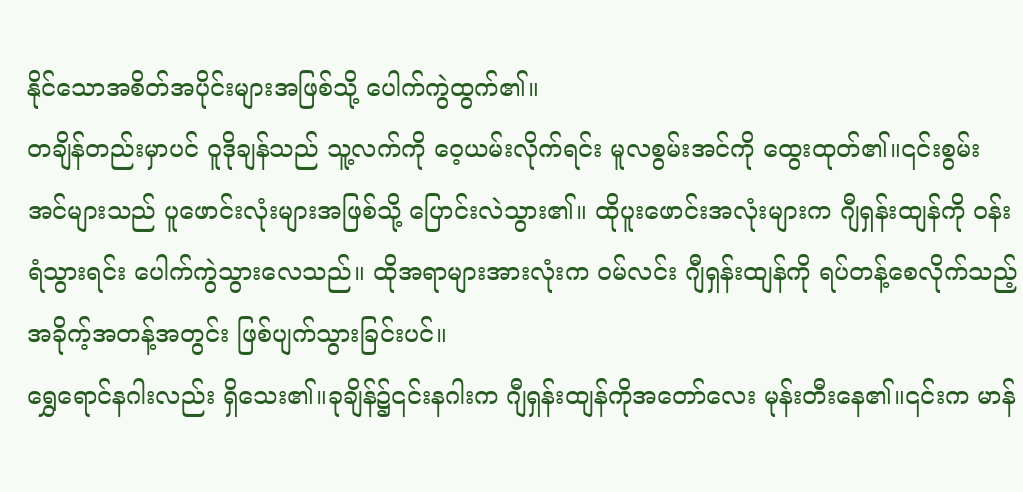နိုင်သောအစိတ်အပိုင်းများအဖြစ်သို့ ပေါက်ကွဲထွက်၏။
တချိန်တည်းမှာပင် ဝူဒိုချန်သည် သူ့လက်ကို ဝေ့ယမ်းလိုက်ရင်း မူလစွမ်းအင်ကို ထွေးထုတ်၏။၎င်းစွမ်းအင်များသည် ပူဖောင်းလုံးများအဖြစ်သို့ ပြောင်းလဲသွား၏။ ထိုပူးဖောင်းအလုံးများက ဂျီရှန်းထျန်ကို ဝန်းရံသွားရင်း ပေါက်ကွဲသွားလေသည်။ ထိုအရာများအားလုံးက ဝမ်လင်း ဂျီရှန်းထျန်ကို ရပ်တန့်စေလိုက်သည့် အခိုက့်အတန့်အတွင်း ဖြစ်ပျက်သွားခြင်းပင်။
ရွှေရောင်နဂါးလည်း ရှိသေး၏။ခုချိန်၌၎င်းနဂါးက ဂျီရှန်းထျန်ကိုအတော်လေး မုန်းတီးနေ၏။၎င်းက မာန်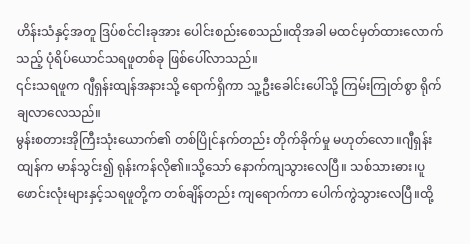ဟိန်းသံနှင့်အတူ ဒြပ်စင်ငါးခုအား ပေါင်းစည်းစေသည်။ထိုအခါ မထင်မှတ်ထားလောက်သည့် ပုံရိပ်ယောင်သရဖူတစ်ခု ဖြစ်ပေါ်လာသည်။
၎င်းသရဖူက ဂျီရှန်းထျန်အနားသို့ ရောက်ရှိကာ သူ့ဦးခေါင်းပေါ်သို့ ကြမ်းကြုတ်စွာ ရိုက်ချလာလေသည်။
မွန်းစတားအိုကြီးသုံးယောက်၏ တစ်ပြိုင်နက်တည်း တိုက်ခိုက်မှု မဟုတ်လော။ဂျီရှန်းထျန်က မာန်သွင်း၍ ရုန်းကန်လို၏။သို့သော် နောက်ကျသွားလေပြီ။ သစ်သားဓား၊ပူဖောင်းလုံးများနှင့်သရဖူတို့က တစ်ချိန်တည်း ကျရောက်ကာ ပေါက်ကွဲသွားလေပြီ။ထို့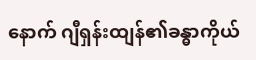နောက် ဂျီရှန်းထျန်၏ခန္ဓာကိုယ်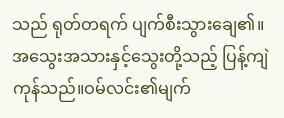သည် ရုတ်တရက် ပျက်စီးသွားချေ၏။
အသွေးအသားနှင့်သွေးတို့သည့် ပြန့်ကျဲကုန်သည်။ဝမ်လင်း၏မျက်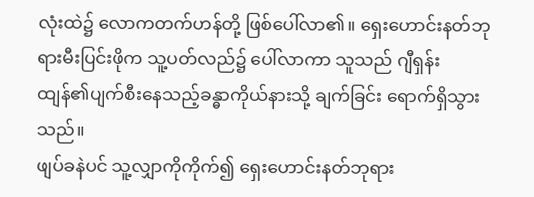လုံးထဲ၌ လောကတက်ဟန်တို့ ဖြစ်ပေါ်လာ၏။ ရှေးဟောင်းနတ်ဘုရားမီးပြင်းဖိုက သူ့ပတ်လည်၌ ပေါ်လာကာ သူသည် ဂျီရှန်းထျန်၏ပျက်စီးနေသည့်ခန္ဓာကိုယ်နားသို့ ချက်ခြင်း ရောက်ရှိသွားသည်။
ဖျပ်ခနဲပင် သူ့လျှာကိုကိုက်၍ ရှေးဟောင်းနတ်ဘုရား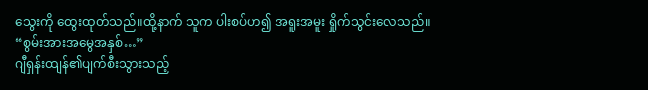သွေးကို ထွေးထုတ်သည်။ထို့နာက် သူက ပါးစပ်ဟ၍ အရူးအမူး ရှိုက်သွင်းလေသည်။
“စွမ်းအားအမွေအနှစ်…”
ဂျီရှန်းထျန်၏ပျက်စီးသွားသည့်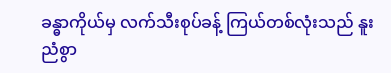ခန္ဓာကိုယ်မှ လက်သီးစုပ်ခန့် ကြယ်တစ်လုံးသည် နူးညံစွာ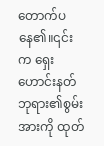တောက်ပနေ၏။၎င်းက ရှေးဟောင်းနတ်ဘုရား၏စွမ်းအားကို ထုတ်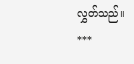လွှတ်သည်။
***